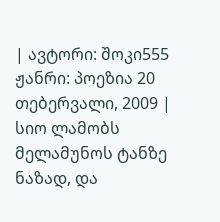| ავტორი: შოკი555 ჟანრი: პოეზია 20 თებერვალი, 2009 |
სიო ლამობს მელამუნოს ტანზე ნაზად, და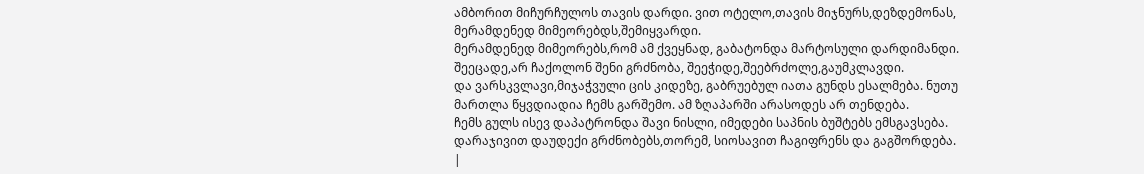ამბორით მიჩურჩულოს თავის დარდი. ვით ოტელო,თავის მიჯნურს,დეზდემონას, მერამდენედ მიმეორებდს,შემიყვარდი.
მერამდენედ მიმეორებს,რომ ამ ქვეყნად, გაბატონდა მარტოსული დარდიმანდი. შეეცადე,არ ჩაქოლონ შენი გრძნობა, შეეჭიდე,შეებრძოლე,გაუმკლავდი.
და ვარსკვლავი,მიჯაჭვული ცის კიდეზე, გაბრუებულ იათა გუნდს ესალმება. ნუთუ მართლა წყვდიადია ჩემს გარშემო. ამ ზღაპარში არასოდეს არ თენდება.
ჩემს გულს ისევ დაპატრონდა შავი ნისლი, იმედები საპნის ბუშტებს ემსგავსება. დარაჯივით დაუდექი გრძნობებს,თორემ, სიოსავით ჩაგიფრენს და გაგშორდება.
|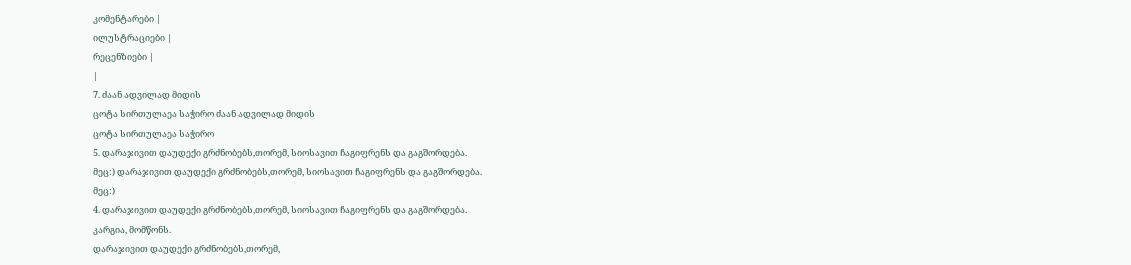კომენტარები |
ილუსტრაციები |
რეცენზიები |
|
7. ძაან ადვილად მიდის
ცოტა სირთულაეა საჭირო ძაან ადვილად მიდის
ცოტა სირთულაეა საჭირო
5. დარაჯივით დაუდექი გრძნობებს,თორემ, სიოსავით ჩაგიფრენს და გაგშორდება.
მეც:) დარაჯივით დაუდექი გრძნობებს,თორემ, სიოსავით ჩაგიფრენს და გაგშორდება.
მეც:)
4. დარაჯივით დაუდექი გრძნობებს,თორემ, სიოსავით ჩაგიფრენს და გაგშორდება.
კარგია, მომწონს.
დარაჯივით დაუდექი გრძნობებს,თორემ,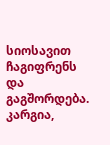სიოსავით ჩაგიფრენს და გაგშორდება.
კარგია,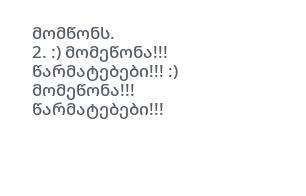მომწონს.
2. :) მომეწონა!!! წარმატებები!!! :) მომეწონა!!! წარმატებები!!!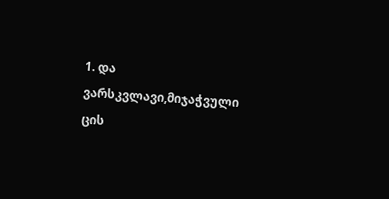1. და ვარსკვლავი,მიჯაჭვული ცის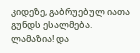კიდეზე, გაბრუებულ იათა გუნდს ესალმება.
ლამაზია! და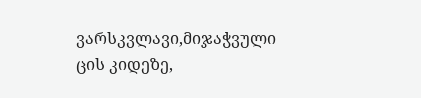ვარსკვლავი,მიჯაჭვული ცის კიდეზე,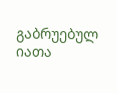გაბრუებულ იათა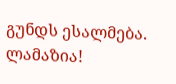გუნდს ესალმება.
ლამაზია!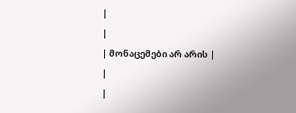|
|
| მონაცემები არ არის |
|
|